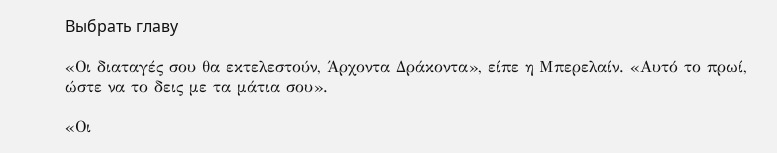Выбрать главу

«Οι διαταγές σου θα εκτελεστούν, Άρχοντα Δράκοντα», είπε η Μπερελαίν. «Αυτό το πρωί, ώστε να το δεις με τα μάτια σου».

«Οι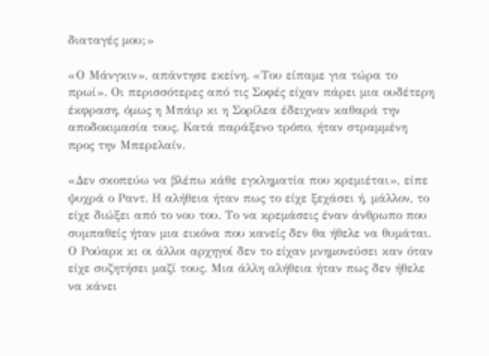διαταγές μου;»

«Ο Μάνγκιν», απάντησε εκείνη. «Του είπαμε για τώρα το πρωί». Οι περισσότερες από τις Σοφές είχαν πάρει μια ουδέτερη έκφραση, όμως η Μπάιρ κι η Σορίλεα έδειχναν καθαρά την αποδοκιμασία τους. Κατά παράξενο τρόπο, ήταν στραμμένη προς την Μπερελαίν.

«Δεν σκοπεύω να βλέπω κάθε εγκληματία που κρεμιέται», είπε ψυχρά ο Ραντ. Η αλήθεια ήταν πως το είχε ξεχάσει ή, μάλλον, το είχε διώξει από το νου του. Το να κρεμάσεις έναν άνθρωπο που συμπαθείς ήταν μια εικόνα που κανείς δεν θα ήθελε να θυμάται. Ο Ρούαρκ κι οι άλλοι αρχηγοί δεν το είχαν μνημονεύσει καν όταν είχε συζητήσει μαζί τους. Μια άλλη αλήθεια ήταν πως δεν ήθελε να κάνει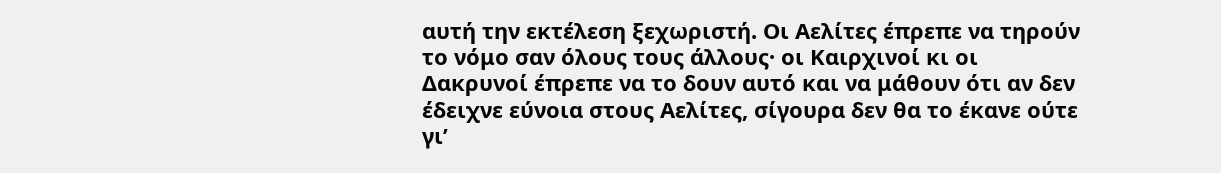αυτή την εκτέλεση ξεχωριστή. Οι Αελίτες έπρεπε να τηρούν το νόμο σαν όλους τους άλλους· οι Καιρχινοί κι οι Δακρυνοί έπρεπε να το δουν αυτό και να μάθουν ότι αν δεν έδειχνε εύνοια στους Αελίτες, σίγουρα δεν θα το έκανε ούτε γι’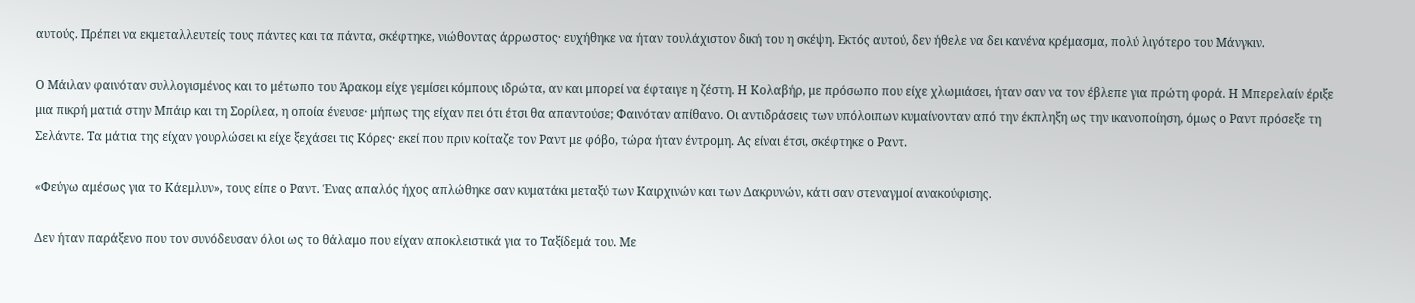αυτούς. Πρέπει να εκμεταλλευτείς τους πάντες και τα πάντα, σκέφτηκε, νιώθοντας άρρωστος· ευχήθηκε να ήταν τουλάχιστον δική του η σκέψη. Εκτός αυτού, δεν ήθελε να δει κανένα κρέμασμα, πολύ λιγότερο του Μάνγκιν.

Ο Μάιλαν φαινόταν συλλογισμένος και το μέτωπο του Άρακομ είχε γεμίσει κόμπους ιδρώτα, αν και μπορεί να έφταιγε η ζέστη. Η Κολαβήρ, με πρόσωπο που είχε χλωμιάσει, ήταν σαν να τον έβλεπε για πρώτη φορά. Η Μπερελαίν έριξε μια πικρή ματιά στην Μπάιρ και τη Σορίλεα, η οποία ένευσε· μήπως της είχαν πει ότι έτσι θα απαντούσε; Φαινόταν απίθανο. Οι αντιδράσεις των υπόλοιπων κυμαίνονταν από την έκπληξη ως την ικανοποίηση, όμως ο Ραντ πρόσεξε τη Σελάντε. Τα μάτια της είχαν γουρλώσει κι είχε ξεχάσει τις Κόρες· εκεί που πριν κοίταζε τον Ραντ με φόβο, τώρα ήταν έντρομη. Ας είναι έτσι, σκέφτηκε ο Ραντ.

«Φεύγω αμέσως για το Κάεμλυν», τους είπε ο Ραντ. Ένας απαλός ήχος απλώθηκε σαν κυματάκι μεταξύ των Καιρχινών και των Δακρυνών, κάτι σαν στεναγμοί ανακούφισης.

Δεν ήταν παράξενο που τον συνόδευσαν όλοι ως το θάλαμο που είχαν αποκλειστικά για το Ταξίδεμά του. Με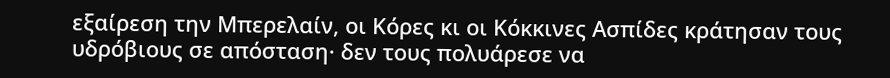εξαίρεση την Μπερελαίν, οι Κόρες κι οι Κόκκινες Ασπίδες κράτησαν τους υδρόβιους σε απόσταση· δεν τους πολυάρεσε να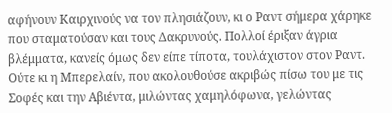αφήνουν Καιρχινούς να τον πλησιάζουν, κι ο Ραντ σήμερα χάρηκε που σταματούσαν και τους Δακρυνούς. Πολλοί έριξαν άγρια βλέμματα, κανείς όμως δεν είπε τίποτα, τουλάχιστον στον Ραντ. Ούτε κι η Μπερελαίν, που ακολουθούσε ακριβώς πίσω του με τις Σοφές και την Αβιέντα, μιλώντας χαμηλόφωνα, γελώντας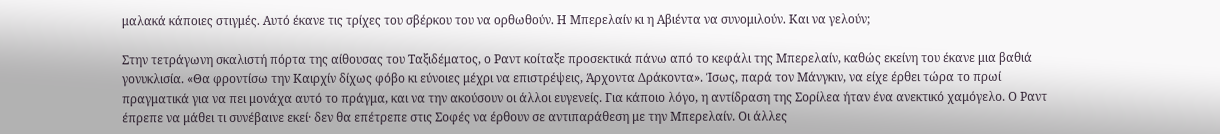μαλακά κάποιες στιγμές. Αυτό έκανε τις τρίχες του σβέρκου του να ορθωθούν. Η Μπερελαίν κι η Αβιέντα να συνομιλούν. Και να γελούν;

Στην τετράγωνη σκαλιστή πόρτα της αίθουσας του Ταξιδέματος, ο Ραντ κοίταξε προσεκτικά πάνω από το κεφάλι της Μπερελαίν, καθώς εκείνη του έκανε μια βαθιά γονυκλισία. «Θα φροντίσω την Καιρχίν δίχως φόβο κι εύνοιες μέχρι να επιστρέψεις, Άρχοντα Δράκοντα». Ίσως, παρά τον Μάνγκιν, να είχε έρθει τώρα το πρωί πραγματικά για να πει μονάχα αυτό το πράγμα, και να την ακούσουν οι άλλοι ευγενείς. Για κάποιο λόγο, η αντίδραση της Σορίλεα ήταν ένα ανεκτικό χαμόγελο. Ο Ραντ έπρεπε να μάθει τι συνέβαινε εκεί· δεν θα επέτρεπε στις Σοφές να έρθουν σε αντιπαράθεση με την Μπερελαίν. Οι άλλες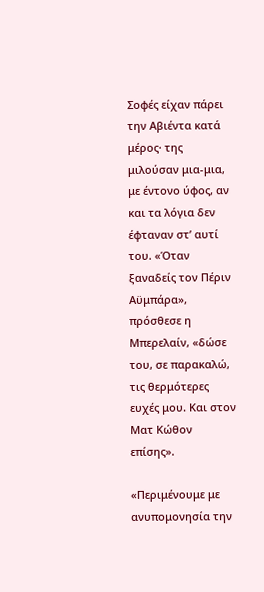Σοφές είχαν πάρει την Αβιέντα κατά μέρος· της μιλούσαν μια-μια, με έντονο ύφος, αν και τα λόγια δεν έφταναν στ’ αυτί του. «Όταν ξαναδείς τον Πέριν Αϋμπάρα», πρόσθεσε η Μπερελαίν, «δώσε του, σε παρακαλώ, τις θερμότερες ευχές μου. Και στον Ματ Κώθον επίσης».

«Περιμένουμε με ανυπομονησία την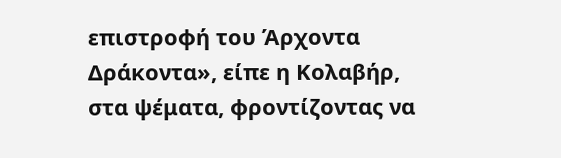επιστροφή του Άρχοντα Δράκοντα», είπε η Κολαβήρ, στα ψέματα, φροντίζοντας να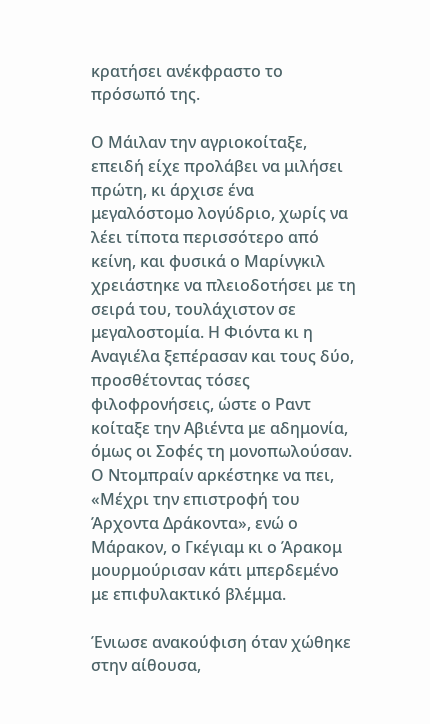κρατήσει ανέκφραστο το πρόσωπό της.

Ο Μάιλαν την αγριοκοίταξε, επειδή είχε προλάβει να μιλήσει πρώτη, κι άρχισε ένα μεγαλόστομο λογύδριο, χωρίς να λέει τίποτα περισσότερο από κείνη, και φυσικά ο Μαρίνγκιλ χρειάστηκε να πλειοδοτήσει με τη σειρά του, τουλάχιστον σε μεγαλοστομία. Η Φιόντα κι η Αναγιέλα ξεπέρασαν και τους δύο, προσθέτοντας τόσες φιλοφρονήσεις, ώστε ο Ραντ κοίταξε την Αβιέντα με αδημονία, όμως οι Σοφές τη μονοπωλούσαν. Ο Ντομπραίν αρκέστηκε να πει, «Μέχρι την επιστροφή του Άρχοντα Δράκοντα», ενώ ο Μάρακον, ο Γκέγιαμ κι ο Άρακομ μουρμούρισαν κάτι μπερδεμένο με επιφυλακτικό βλέμμα.

Ένιωσε ανακούφιση όταν χώθηκε στην αίθουσα,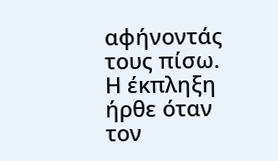αφήνοντάς τους πίσω. Η έκπληξη ήρθε όταν τον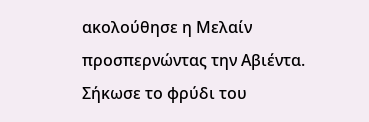ακολούθησε η Μελαίν προσπερνώντας την Αβιέντα. Σήκωσε το φρύδι του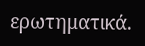ερωτηματικά.